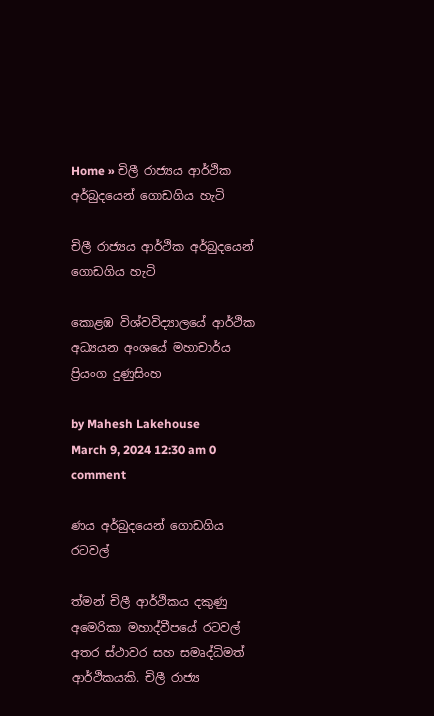Home » චිලී රාජ්‍යය ආර්ථික අර්බුදයෙන් ගොඩගිය හැටි

චිලී රාජ්‍යය ආර්ථික අර්බුදයෙන් ගොඩගිය හැටි

කොළඹ විශ්වවිද්‍යාලයේ ආර්ථික අධ්‍යයන අංශයේ මහාචාර්ය ප්‍රියංග දුණුසිංහ

by Mahesh Lakehouse
March 9, 2024 12:30 am 0 comment

ණය අර්බුදයෙන් ගොඩගිය රටවල්

ත්මන් චිලී ආර්ථිකය දකුණු අමෙරිකා මහාද්වීපයේ රටවල් අතර ස්ථාවර සහ සමෘද්ධිමත් ආර්ථිකයකි. චිලී රාජ්‍ය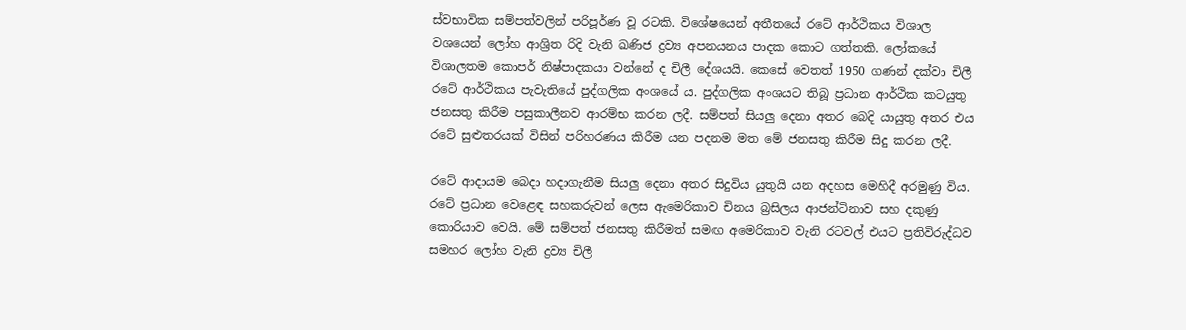ස්වභාවික සම්පත්වලින් පරිපූර්ණ වූ රටකි. විශේෂයෙන් අතීතයේ රටේ ආර්ථිකය විශාල වශයෙන් ලෝහ ආශ්‍රිත රිදි වැනි ඛණිජ ද්‍රව්‍ය අපනයනය පාදක කොට ගත්තකි. ලෝකයේ විශාලතම කොපර් නිෂ්පාදකයා වන්නේ ද චිලී දේශයයි. කෙසේ වෙතත් 1950 ගණන් දක්වා චිලී රටේ ආර්ථිකය පැවැතියේ පුද්ගලික අංශයේ ය. පුද්ගලික අංශයට තිබූ ප්‍රධාන ආර්ථික කටයුතු ජනසතු කිරීම පසුකාලීනව ආරම්භ කරන ලදී. සම්පත් සියලු දෙනා අතර බෙදි යායුතු අතර එය රටේ සුළුතරයක් විසින් පරිහරණය කිරීම යන පදනම මත මේ ජනසතු කිරීම සිදු කරන ලදී.

රටේ ආදායම බෙදා හදාගැනීම සියලු දෙනා අතර සිදුවිය යුතුයි යන අදහස මෙහිදී අරමුණු විය. රටේ ප්‍රධාන වෙළෙඳ සහකරුවන් ලෙස ඇමෙරිකාව චිනය බ්‍රසිලය ආජන්ටිනාව සහ දකුණු කොරියාව වෙයි. මේ සම්පත් ජනසතු කිරීමත් සමඟ අමෙරිකාව වැනි රටවල් එයට ප්‍රතිවිරුද්ධව සමහර ලෝහ වැනි ද්‍රව්‍ය චිලී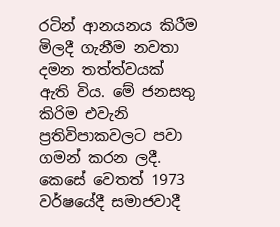රටින් ආනයනය කිරීම මිලදී ගැනීම නවතා දමන තත්ත්වයක් ඇති විය. මේ ජනසතු කිරිම එවැනි ප්‍රතිවිපාකවලට පවා ගමන් කරන ලදී. කෙසේ වෙතත් 1973 වර්ෂයේදී සමාජවාදී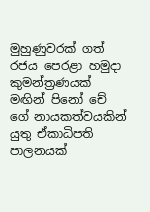මුහුණුවරක් ගත් රජය පෙරළා හමුදා කුමන්ත්‍රණයක් මඟින් පිනෝ චේ ගේ නායකත්වයකින් යුතු ඒකාධිපති පාලනයක්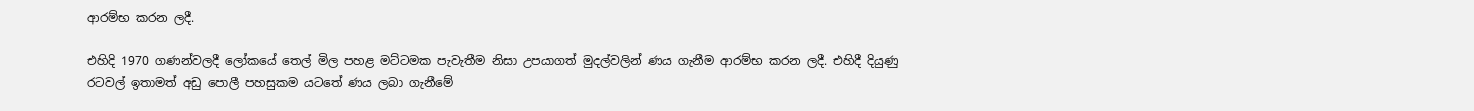ආරම්භ කරන ලදී.

එහිදි 1970 ගණන්වලදී ලෝකයේ තෙල් මිල පහළ මට්ටමක පැවැතීම නිසා උපයාගත් මුදල්වලින් ණය ගැනීම ආරම්භ කරන ලදී. එහිදී දියුණු රටවල් ඉතාමත් අඩු පොලී පහසුකම යටතේ ණය ලබා ගැනීමේ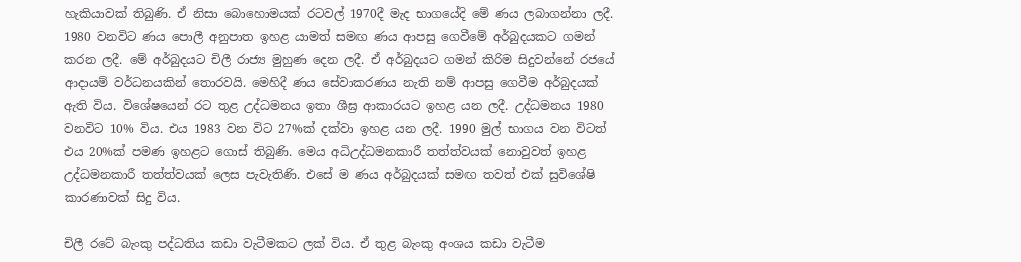හැකියාවක් තිබුණි. ඒ නිසා බොහොමයක් රටවල් 1970දී මැද භාග‍යේදි මේ ණය ලබාගන්නා ලදී. 1980 වනවිට ණය පොලී අනුපාත ඉහළ යාමත් සමඟ ණය ආපසු ගෙවීමේ අර්බුදයකට ගමන් කරන ලදී. මේ අර්බුදයට චිලී රාජ්‍ය මුහුණ දෙන ලදී. ඒ අර්බුදයට ගමන් කිරිම සිදුවන්නේ රජයේ ආදායම් වර්ධනයකින් තොරවයි. මෙහිදී ණය සේවාකරණය නැති නම් ආපසු ගෙවීම අර්බුදයක් ඇති විය. විශේෂයෙන් රට තුළ උද්ධමනය ඉතා ශීඝ්‍ර ආකාරයට ඉහළ යන ලදී. උද්ධමනය 1980 වනවිට 10% විය. එය 1983 වන විට 27%ක් දක්වා ඉහළ යන ලදී. 1990 මුල් භාගය වන විටත් එය 20%ක් පමණ ඉහළට ගොස් තිබුණි. මෙය අධිඋද්ධමනකාරී තත්ත්වයක් නොවුවත් ඉහළ උද්ධමනකාරී තත්ත්වයක් ලෙස පැවැතිණි. එසේ ම ණය අර්බුදයක් සමඟ තවත් එක් සුවිශේෂි කාරණාවක් සිදු විය.

චිලී රටේ බැංකු පද්ධතිය කඩා වැටීමකට ලක් විය. ඒ තුළ බැංකු අංශය කඩා වැටීම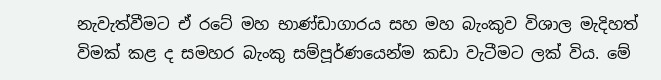නැවැත්වීමට ඒ රටේ මහ භාණ්ඩාගාරය සහ මහ බැංකුව විශාල මැදිහත් විමක් කළ ද සමහර බැංකු සම්පූර්ණයෙන්ම කඩා වැටීමට ලක් විය. මේ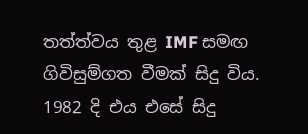තත්ත්වය තුළ IMF සමඟ ගිවිසුම්ගත වීමක් සිදු විය. 1982 දි එය එසේ සිදු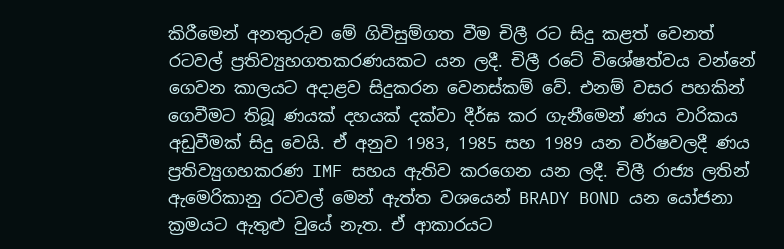කිරීමෙන් අනතුරුව මේ ගිවිසුම්ගත වීම චිලී රට සිදු කළත් වෙනත් රටවල් ප්‍රතිව්‍යුහගතකරණයකට යන ලදී. චිලී රටේ විශේෂත්වය වන්නේ ගෙවන කාලයට අදාළව සිදුකරන වෙනස්කම් වේ. එනම් වසර පහකින් ගෙවීමට තිබූ ණයක් දහයක් දක්වා දීර්ඝ කර ගැනීමෙන් ණය වාරිකය අඩුවීමක් සිදු වෙයි. ඒ අනුව 1983, 1985 සහ 1989 යන වර්ෂවලදී ණය ප්‍රතිව්‍යුගහකරණ IMF සහය ඇතිව කරගෙන යන ලදී. චිලී රාජ්‍ය ලතින් ඇමෙරිකානු රටවල් මෙන් ඇත්ත වශයෙන් BRADY BOND යන ‍යෝජනා ක්‍රමයට ඇතුළු වුයේ නැත. ඒ ආකාරයට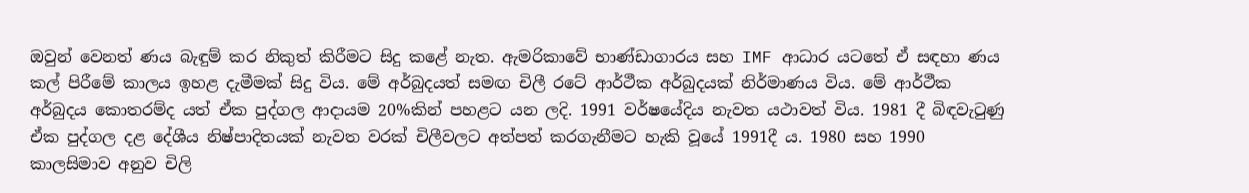ඔවුන් වෙනත් ණය බැඳුම් කර නිකුත් කිරීමට සිදු කළේ නැත‍. ඇමරිකාවේ භාණ්ඩාගාරය සහ IMF ආධාර යටතේ ඒ සඳහා ණය කල් පිරීමේ කාලය ඉහළ දැමීමක් සිදු විය. මේ අර්බුදයත් සමඟ චිලී රටේ ආර්ථීක අර්බුදයක් නිර්මාණය විය. මේ ආර්ථීක අර්බුදය කොතරම්ද යත් ඒක පුද්ගල ආදායම 20%කින් පහළට යන ලදි. 1991 වර්ෂයේදිය නැවත යථාවත් විය. 1981 දී බිඳවැටුණු ඒක පුද්ගල දළ දේශීය නිෂ්පාදිතයක් නැවත වරක් චිලීවලට අත්පත් කරගැනීමට හැකි වූයේ 1991දී ය. 1980 සහ 1990 කාලසිමාව අනුව චිලි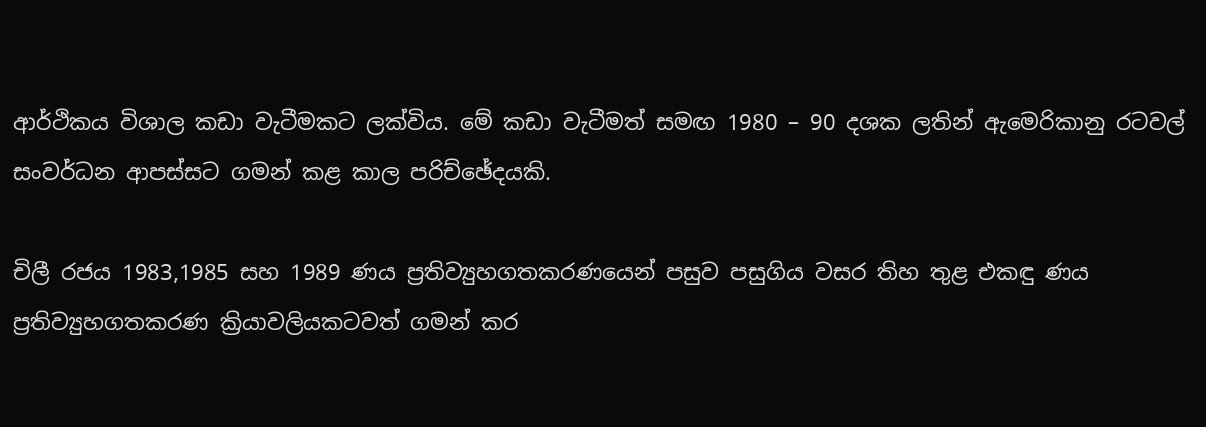ආර්ථිකය විශාල කඩා වැටීමකට ලක්විය. මේ කඩා වැටීමත් සමඟ 1980 – 90 දශක ලතින් ඇමෙරිකානු රටවල් සංවර්ධන ආපස්සට ගමන් කළ කාල පරිච්ඡේදයකි.

චිලී රජය 1983,1985 සහ 1989 ණය ප්‍රතිව්‍යුහගතකරණයෙන් පසුව පසුගිය වසර තිහ තුළ එකඳු ණය ප්‍රතිව්‍යුහගතකරණ ක්‍රියාවලියකටවත් ගමන් කර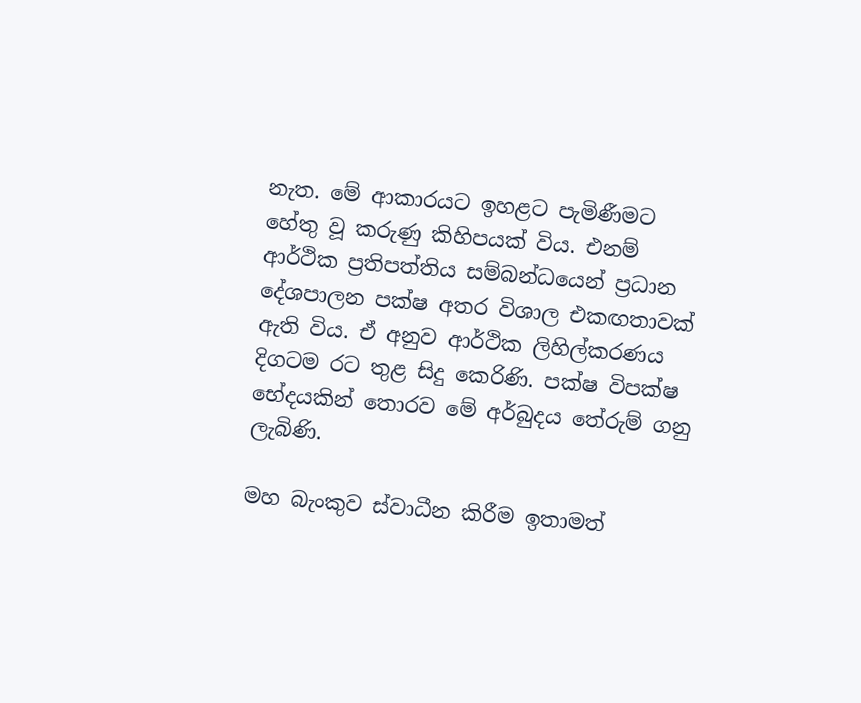නැත. මේ ආකාරයට ඉහළට පැමිණීමට හේතු වූ කරුණු කිහිපයක් විය. එනම් ආර්ථික ප්‍රතිපත්තිය සම්බන්ධයෙන් ප්‍රධාන දේශපාලන පක්ෂ අතර විශාල එකඟතාවක් ඇති විය. ඒ අනුව ආර්ථික ලිහිල්කරණය දිගටම රට තුළ සිදු කෙරිණි. පක්ෂ විපක්ෂ භේදයකින් තොරව මේ අර්බුදය තේරුම් ගනු ලැබිණි.

මහ බැංකුව ස්වාධීන කිරීම ඉතාමත්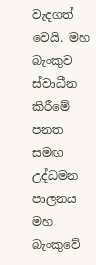වැදගත් වෙයි. මහ බැංකුව ස්වාධීන කිරීමේ පනත සමඟ උද්ධමන පාලනය මහ බැංකුවේ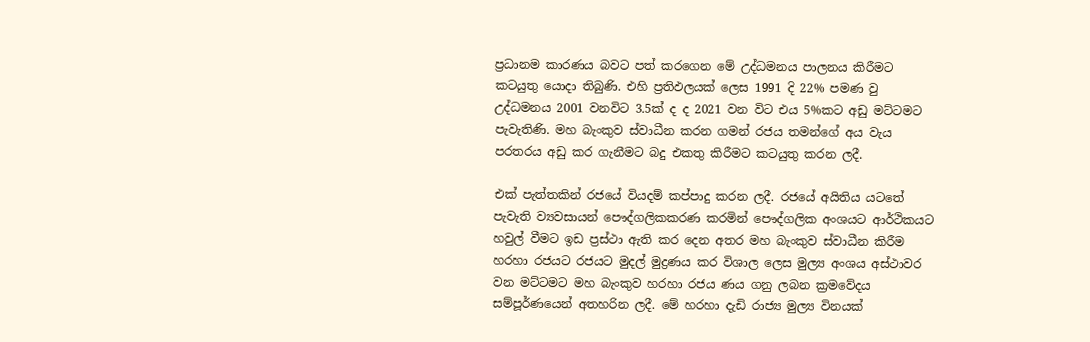ප්‍රධානම කාරණය බවට පත් කරගෙන මේ උද්ධමනය පාලනය කිරීමට කටයුතු යොදා තිබුණි. එහි ප්‍රතිඵලයක් ලෙස 1991 දි 22% පමණ වු උද්ධමනය 2001 වනවිට 3.5ක් ද ද 2021 වන විට එය 5%කට අඩු මට්ටමට පැවැතිණි. මහ බැංකුව ස්වාධීන කරන ගමන් රජය තමන්ගේ අය වැය පරතරය අඩු කර ගැනීමට බදු එකතු කිරීමට කටයුතු කරන ලදී.

එක් පැත්තකින් රජයේ වියදම් කප්පාදු කරන ලදී. රජයේ අයිතිය යටතේ පැවැති ව්‍යවසායන් පෞද්ගලිකකරණ කරමින් පෞද්ගලික අංශයට ආර්ථිකයට හවුල් වීමට ඉඩ ප්‍රස්ථා ඇති කර දෙන අතර මහ බැංකුව ස්වාධීන කිරීම හරහා රජයට රජයට මුදල් මුද්‍රණය කර විශාල ලෙස මුල්‍ය අංශය අස්ථාවර වන මට්ටමට මහ බැංකුව හරහා රජය ණය ගනු ලබන ක්‍රමවේදය සම්පූර්ණයෙන් අතහරින ලදී. මේ හරහා දැඩි රාජ්‍ය මුල්‍ය විනයක්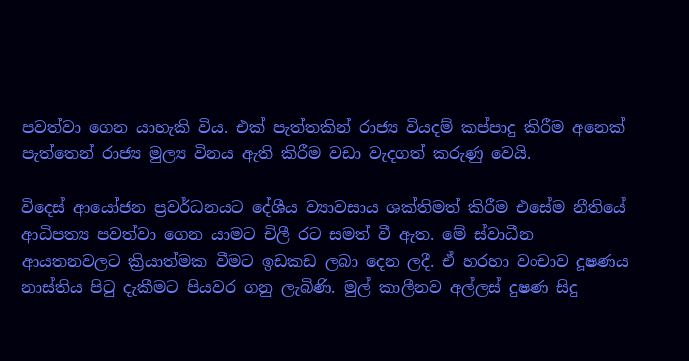පවත්වා ගෙන යාහැකි විය. එක් පැත්තකින් රාජ්‍ය වියදම් කප්පාදු කිරීම අනෙක් පැත්තෙන් රාජ්‍ය මුල්‍ය විනය ඇති කිරීම වඩා වැදගත් කරුණු වෙයි.

විදෙස් ආයෝජන ප්‍රවර්ධනයට දේශීය ව්‍යාවසාය ශක්තිමත් කිරීම එසේම නීතියේ ආධිපත්‍ය පවත්වා ගෙන යාමට චිලී රට සමත් වී ඇත. මේ ස්වාධීන ආයතනවලට ක්‍රියාත්මක වීමට ඉඩකඩ ලබා දෙන ලදී. ඒ හරහා වංචාව දූෂණය නාස්තිය පිටු දැකීමට පියවර ගනු ලැබිණි. මුල් කාලීනව අල්ලස් දුෂණ සිදු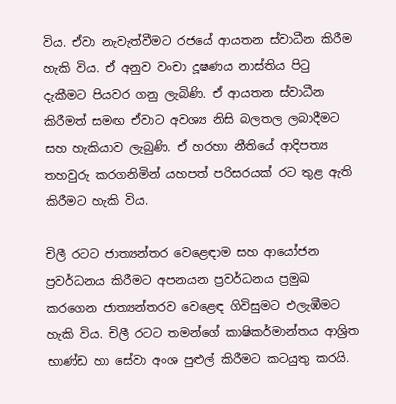විය. ඒවා නැවැත්වීමට රජයේ ආයතන ස්වාධීන කිරීම හැකි විය. ඒ අනුව වංචා දූෂණය නාස්තිය පිටු දැකීමට පියවර ගනු ලැබිණි. ඒ ආයතන ස්වාධීන කිරීමත් සමඟ ඒවාට අවශ්‍ය නිසි බලතල ලබාදීමට සහ හැකියාව ලැබුණි. ඒ හරහා නීතියේ ආදිපත්‍ය තහවුරු කරගනිමින් යහපත් පරිසරයක් රට තුළ ඇති කිරීමට හැකි විය.

චිලී රටට ජාත්‍යන්තර වෙළෙඳාම සහ ආයෝජන ප්‍රවර්ධනය කිරීමට අපනයන ප්‍රවර්ධනය ප්‍රමුඛ කරගෙන ජාත්‍යන්තරව වෙළෙඳ ගිවිසුමට එලැඹීමට හැකි විය. චිලී රටට තමන්ගේ කාෂිකර්මාන්තය ආශ්‍රිත භාණ්ඩ හා සේවා අංශ පුළුල් කිරීමට කටයුතු කරයි.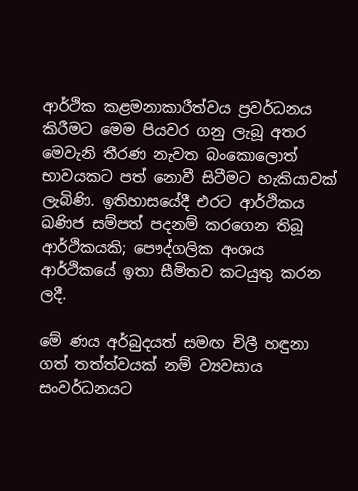ආර්ථික කළමනාකාරීත්වය ප්‍රවර්ධනය කිරීමට මෙම පියවර ගනු ලැබූ අතර මෙවැනි තීරණ නැවත බංකොලොත් භාවයකට පත් ‍නොවී සිටීමට හැකියාවක් ලැබිණි. ඉතිහාසයේදී එරට ආර්ථිකය ඛණිජ සම්පත් පදනම් කරගෙන තිබූ ආර්ථිකයකි; පෞද්ගලික අංශය ආර්ථිකයේ ඉතා සීමිතව කටයුතු කරන ලදී.

මේ ණය අර්බුදයත් සමඟ චිලී හඳුනා ගත් තත්ත්වයක් නම් ව්‍යවසාය සංවර්ධනයට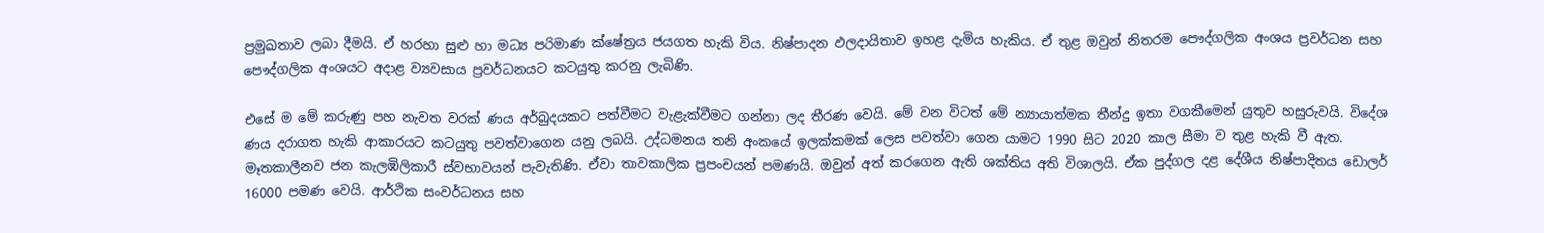ප්‍රමුඛතාව ලබා දීමයි. ඒ හරහා සුළු හා මධ්‍ය පරිමාණ ක්ෂේත්‍රය ජයගත හැකි විය. නිෂ්පාදන ඵලදායිතාව ඉහළ දැමිය හැකිය. ඒ තුළ ඔවුන් නිතරම පෞද්ගලික අංශය ප්‍රවර්ධන සහ පෞද්ගලික අංශයට අදාළ ව්‍යවසාය ප්‍රවර්ධනයට කටයුතු කරනු ලැබිණි.

එසේ ම මේ කරුණු පහ නැවත වරක් ණය අර්බුදයකට පත්වීමට වැළැක්වීමට ගන්නා ලද තීරණ වෙයි. මේ වන විටත් මේ න්‍යායාත්මක තීන්දු ඉතා වගකීමෙන් යුතුව හසුරුවයි. විදේශ ණය දරාගත හැකි ආකාරයට කටයුතු පවත්වාගෙන යනු ලබයි. උද්ධමනය තනි අංකයේ ඉලක්කමක් ලෙස පවත්වා ගෙන යාමට 1990 සිට 2020 කාල සීමා ව තුළ හැකි වී ඇත. මෑතකාලීනව ජන කැලඹිලිකාරී ස්වභාවයන් පැවැතිණි. ඒවා තාවකාලික ප්‍රපංචයන් පමණයි. ඔවුන් අත් කරගෙන ඇති ශක්තිය අති විශාලයි. ඒක පුද්ගල දළ දේශීය නිෂ්පාදිතය ඩොලර් 16000 පමණ වෙයි. ආර්ථික සංවර්ධනය සහ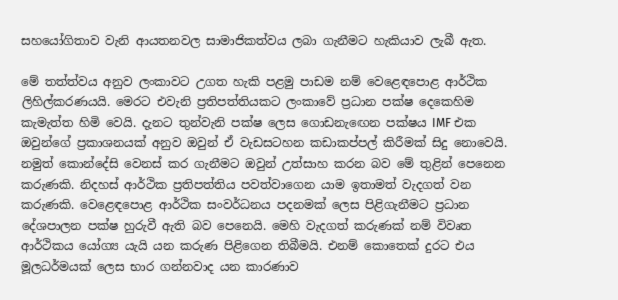සහයෝගිතාව වැනි ආයතනවල සාමාජිකත්වය ලබා ගැනීමට හැකියාව ලැබී ඇත.

මේ තත්ත්වය අනුව ලංකාවට උගත හැකි පළමු පාඩම නම් වෙළෙඳපොළ ආර්ථික ලිහිල්කරණයයි. මෙරට එවැනි ප්‍රතිපත්තියකට ලංකාවේ ප්‍රධාන පක්ෂ දෙකෙහිම කැමැත්ත හිමි වෙයි. දැනට තුන්වැනි පක්ෂ ලෙස ගොඩනැඟෙන පක්ෂය IMF එක ඔවුන්ගේ ප්‍රකාශනයක් අනුව ඔවුන් ඒ වැඩසටහන කඩාකප්පල් කිරීමක් සිදු නොවෙයි. නමුත් කොන්දේසි වෙනස් කර ගැනීමට ඔවුන් උත්සාහ කරන බව මේ තුළින් පෙනෙන කරුණකි. නිදහස් ආර්ථික ප්‍රතිපත්තිය පවත්වාගෙන යාම ඉතාමත් වැදගත් වන කරුණකි. වෙළෙඳපොළ ආර්ථික සංවර්ධනය පදනමක් ලෙස පිළිගැනීමට ප්‍රධාන දේශපාලන පක්ෂ හුරුවී ඇති බව පෙනෙයි. මෙහි වැදගත් කරුණක් නම් විවෘත ආර්ථිකය යෝග්‍ය යැයි යන කරුණ පිළිගෙන තිබීමයි. එනම් කොතෙක් දුරට එය මූලධර්මයක් ලෙස භාර ගන්නවාද යන කාරණාව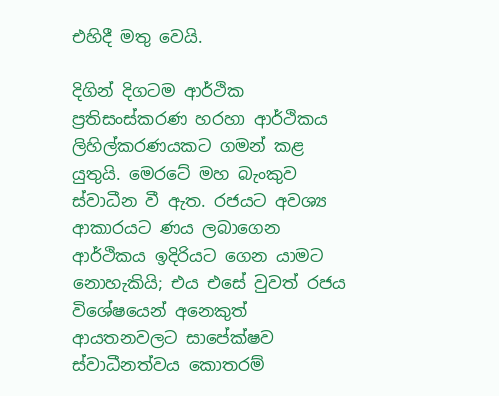එහිදී මතු වෙයි.

දිගින් දිගටම ආර්ථික ප්‍රතිසංස්කරණ හරහා ආර්ථිකය ලිහිල්කරණයකට ගමන් කළ යුතුයි. මෙරටේ මහ බැංකුව ස්වාධීන වී ඇත. රජයට අවශ්‍ය ආකාරයට ණය ලබාගෙන ආර්ථිකය ඉදිරියට ගෙන යාමට නොහැකියි; එය එ‍සේ වුවත් රජය විශේෂයෙන් අනෙකුත් ආයතනවලට සාපේක්ෂව ස්වාධීනත්වය කොතරම්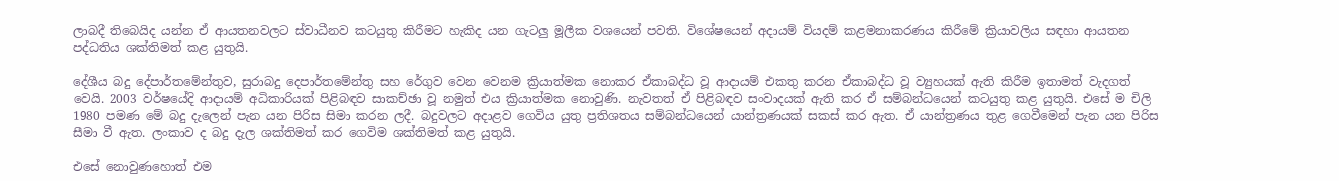ලාබදී තිබෙයිද යන්න ඒ ආයතනවලට ස්වාධීනව කටයුතු කිරීමට හැකිද යන ගැටලු මූලීක වශයෙන් පවති. විශේෂයෙන් අදායම් වියදම් කළමනාකරණය කිරීමේ ක්‍රියාවලිය සඳහා ආයතන පද්ධතිය ශක්තිමත් කළ යුතුයි.

දේශීය බදු දේපාර්තමේන්තුව, සුරාබදු දෙපාර්තමේන්තු සහ රේගුව වෙන වෙනම ක්‍රියාත්මක නොකර ඒකාබද්ධ වූ ආදායම් එකතු කරන ඒකාබද්ධ වූ ව්‍යුහයක් ඇති කිරීම ඉතාමත් වැදගත් වෙයි. 2003 වර්ෂයේදි ආදායම් අධිකාරියක් පිළිබඳව සාකච්ඡා වූ නමුත් එය ක්‍රියාත්මක නොවුණි. නැවතත් ඒ පිළිබඳව සංවාදයක් ඇති කර ඒ සම්බන්ධයෙන් කටයුතු කළ යුතුයි. එසේ ම චිලි 1980 පමණ මේ බදු දැලෙන් පැන යන පිරිස සිමා කරන ලදී. බදුවලට අදාළව ගෙවිය යුතු ප්‍රතිශතය සම්බන්ධයෙන් යාන්ත්‍රණයක් සකස් කර ඇත. ඒ යාන්ත්‍රණය තුළ ගෙවීමෙන් පැන යන පිරිස සීමා වී ඇත. ලංකාව ද බදු දැල ශක්තිමත් කර ගෙවිම ශක්තිමත් කළ යුතුයි.

එසේ නොවුණහොත් එම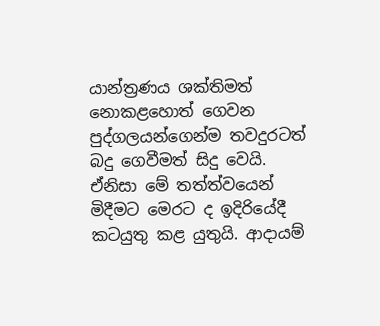යාන්ත්‍රණය ශක්තිමත් නොකළහොත් ගෙවන පුද්ගලයන්ගෙන්ම තවදුරටත් බදු ගෙවීමත් සිදු වෙයි. ඒනිසා මේ තත්ත්වයෙන් මිදීමට මෙරට ද ඉදිරියේදී කටයුතු කළ යුතුයි. ආදායම්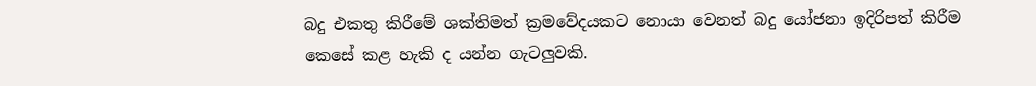බදු එකතු කිරීමේ ශක්තිමත් ක්‍රමවේදයකට නොයා වෙනත් බදු යෝජනා ඉදිරිපත් කිරීම කෙසේ කළ හැකි ද යන්න ගැටලුවකි.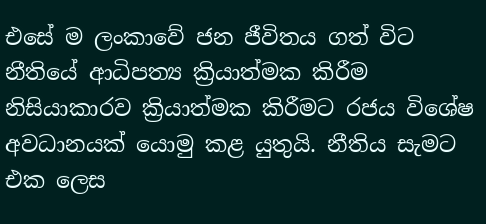එසේ ම ලංකාවේ ජන ජීවිතය ගත් විට නීතියේ ආධිපත්‍ය ක්‍රියාත්මක කිරීම නිසියාකාරව ක්‍රියාත්මක කිරීමට රජය විශේෂ අවධානයක් යොමු කළ යුතුයි. නීතිය සැමට එක ලෙස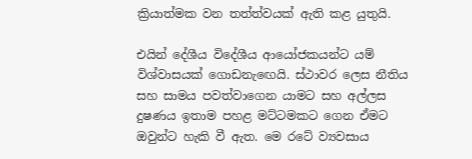ක්‍රියාත්මක වන තත්ත්වයක් ඇති කළ යුතුයි.

එයින් දේශීය විදේශීය ආයෝජකයන්ට යම් විශ්වාසයක් ගොඩනැඟෙයි. ස්ථාවර ලෙස නීතිය සහ සාමය පවත්වාගෙන යාමට සහ අල්ලස දුෂණය ඉතාම පහළ මට්ටමකට ගෙන ඒමට ඔවුන්ට හැකි වී ඇත. මෙ රටේ ව්‍යවසාය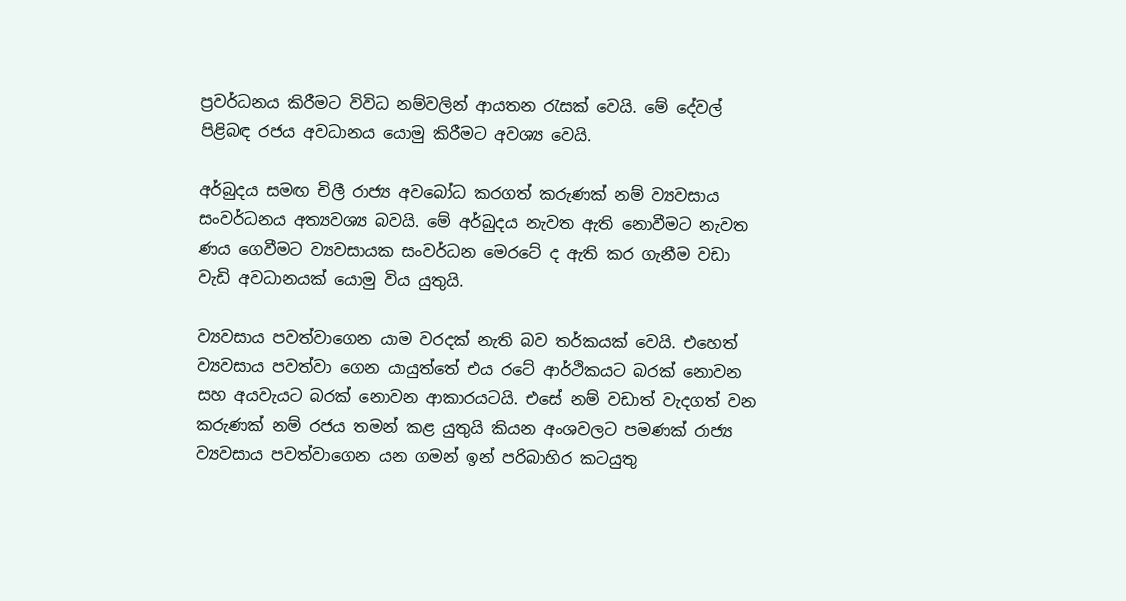ප්‍රවර්ධනය කිරීමට විවිධ නම්වලින් ආයතන රැසක් වෙයි. මේ දේවල් පිළිබඳ රජය අවධානය යොමු කිරීමට අවශ්‍ය වෙයි.

අර්බුදය සමඟ චිලී රාජ්‍ය අවබෝධ කරගත් කරුණක් නම් ව්‍යවසාය සංවර්ධනය අත්‍යවශ්‍ය බවයි. මේ අර්බුදය නැවත ඇති නොවීමට නැවත ණය ගෙවීමට ව්‍යවසායක සංවර්ධන මෙරටේ ද ඇති කර ගැනීම වඩා වැඩි අවධානයක් යොමු විය යුතුයි.

ව්‍යවසාය පවත්වාගෙන යාම‍ වරදක් නැති බව තර්කයක් වෙයි. එහෙත් ව්‍යවසාය පවත්වා ගෙන යායුත්තේ එය රටේ ආර්ථිකයට බරක් නොවන සහ අයවැයට බරක් නොවන ආකාරයටයි. එසේ නම් වඩාත් වැදගත් වන කරුණක් නම් රජය තමන් කළ යුතුයි කියන අංශවලට පමණක් රාජ්‍ය ව්‍යවසාය පවත්වාගෙන යන ගමන් ඉන් පරිබාහිර කටයුතු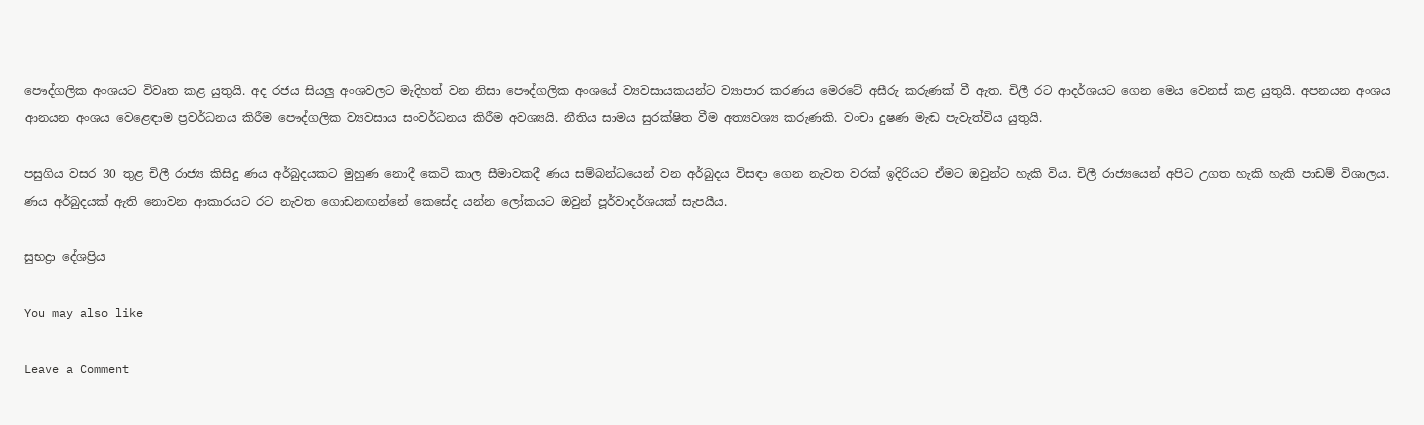පෞද්ගලික අංශයට විවෘත කළ යුතුයි. අද රජය සියලු අංශවලට මැදිහත් වන නිසා පෞද්ගලික අංශයේ ව්‍යවසායකයන්ට ව්‍යාපාර කරණය මෙරටේ අසීරු කරුණක් වී ඇත. චිලී රට ආදර්ශයට ගෙන මෙය වෙනස් කළ යුතුයි. අපනයන අංශය ආනයන අංශය වෙළෙඳාම ප්‍රවර්ධනය කිරීම පෞද්ගලික ව්‍යවසාය සංවර්ධනය කිරීම අවශ්‍යයි. නීතිය සාමය සුරක්ෂිත වීම අත්‍යවශ්‍ය කරුණකි. වංචා දුෂණ මැඬ පැවැත්විය යුතුයි.

පසුගිය වසර 30 තුළ චිලී රාජ්‍ය කිසිදු ණය අර්බුදයකට මුහුණ නොදී කෙටි කාල සීමාවකදී ණය සම්බන්ධයෙන් වන අර්බුදය විසඳා ගෙන නැවත වරක් ඉදිරියට ඒමට ඔවුන්ට හැකි විය. චිලී රාජ්‍යයෙන් අපිට උගත හැකි හැකි පාඩම් විශාලය. ණය අර්බුදයක් ඇති නොවන ආකාරයට රට නැවත ගොඩනඟන්නේ කෙසේද යන්න ලෝකයට ඔවුන් පූර්වාදර්ශයක් සැපයීය.

සුභද්‍රා දේශප්‍රිය

You may also like

Leave a Comment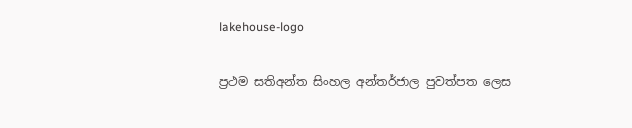lakehouse-logo

ප්‍රථම සතිඅන්ත සිංහල අන්තර්ජාල පුවත්පත ලෙස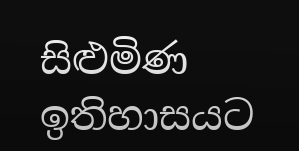සිළුමිණ ඉතිහාසයට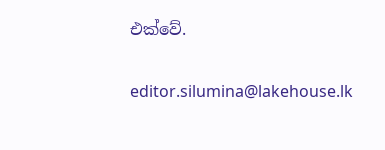එක්වේ.

editor.silumina@lakehouse.lk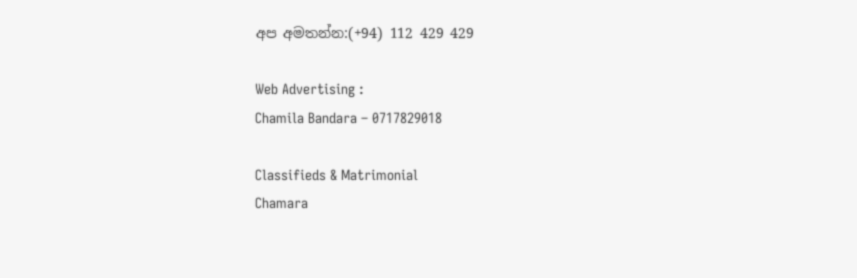අප අමතන්න:(+94) 112 429 429

Web Advertising :
Chamila Bandara – 0717829018

Classifieds & Matrimonial
Chamara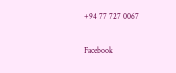+94 77 727 0067

Facebook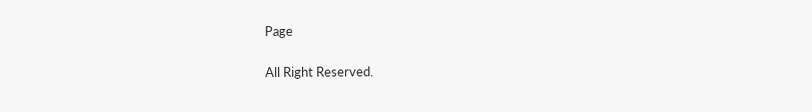Page

All Right Reserved.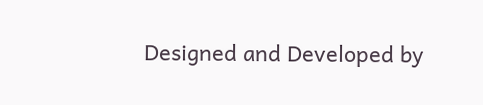Designed and Developed by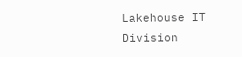Lakehouse IT Division